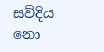සව්දිය නො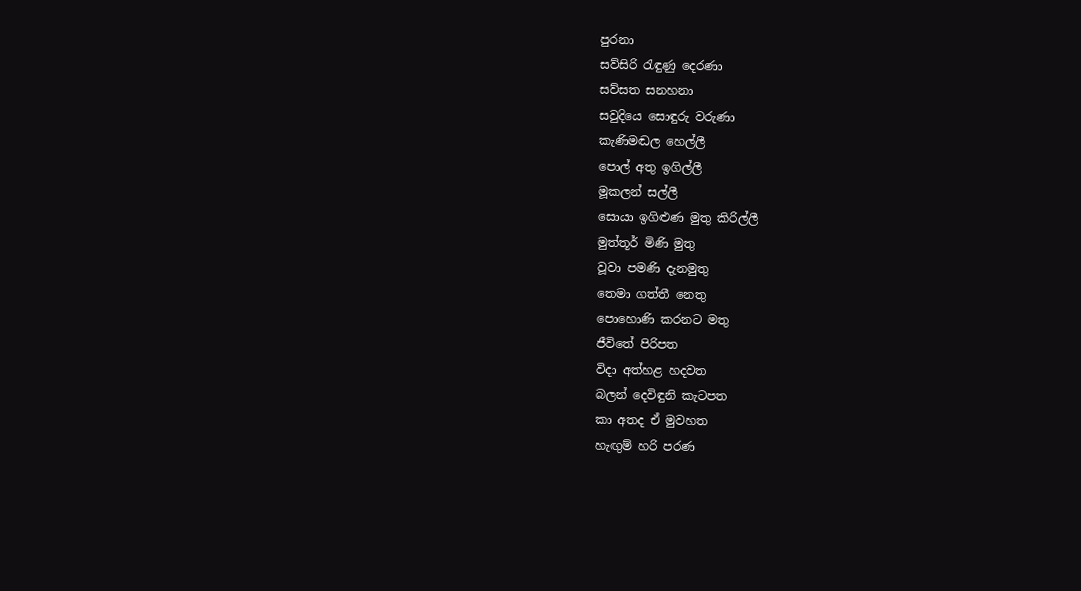පුරනා
සව්සිරි රැඳුණු දෙරණා
සව්සත සනහනා
සවුදියෙ සොඳුරු වරුණා
කැණිමඬල හෙල්ලී
පොල් අතු ඉගිල්ලී
මූකලන් සල්ලී
සොයා ඉගිළුණ මුතු කිරිල්ලී
මුත්තූර් මිණි මුතු
වූවා පමණි දැනමුතු
තෙමා ගත්තී නෙතු
පොහොණි කරනට මතු
ජීවිතේ පිරිපත
විදා අත්හළ හදවත
බලන් දෙවිඳුනි කැටපත
කා අතද ඒ මුවහත
හැඟුම් හරි පරණ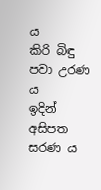ය
කිරි බිඳු පවා උරණ ය
ඉදින් අසිපත සරණ ය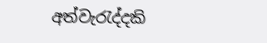අත්වැරැද්දකි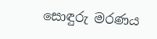සොඳුරු මරණය